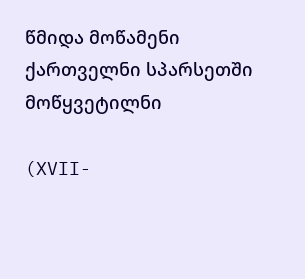წმიდა მოწამენი ქართველნი სპარსეთში მოწყვეტილნი

(XVII-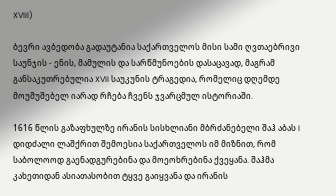XVIII)

ბევრი ავბედობა გადაუტანია საქართველოს მისი სამი ღვთაებრივი საუნჯის - ენის, მამულის და სარწმუნოების დასაცავად, მაგრამ განსაკუთრებულია XVII საუკუნის ტრაგედია, რომელიც დღემდე მოუშუშებელ იარად რჩება ჩვენს ჯვარცმულ ისტორიაში.

1616 წლის გაზაფხულზე ირანის სისხლიანი მბრძანებელი შაჰ აბას I დიდძალი ლაშქრით შემოესია საქართველოს იმ მიზნით, რომ საბოლოოდ გაენადგურებინა და მოეოხრებინა ქვეყანა. შაჰმა კახეთიდან ასიათასობით ტყვე გაიყვანა და ირანის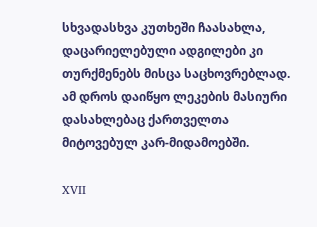სხვადასხვა კუთხეში ჩაასახლა, დაცარიელებული ადგილები კი თურქმენებს მისცა საცხოვრებლად. ამ დროს დაიწყო ლეკების მასიური დასახლებაც ქართველთა მიტოვებულ კარ-მიდამოებში.

XVII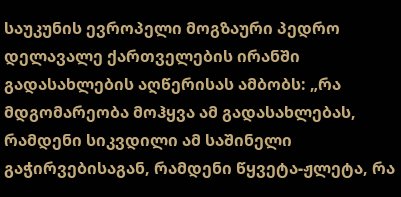საუკუნის ევროპელი მოგზაური პედრო დელავალე ქართველების ირანში გადასახლების აღწერისას ამბობს: „რა მდგომარეობა მოჰყვა ამ გადასახლებას, რამდენი სიკვდილი ამ საშინელი გაჭირვებისაგან, რამდენი წყვეტა-ჟლეტა, რა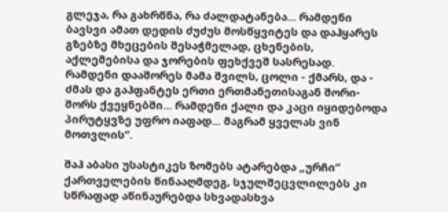გლეჯა, რა გახრწნა, რა ძალდატანება... რამდენი ბავსვი ამათ დედის ძუძუს მოსწყვიტეს და დაჰყარეს გზებზე მხეცების შესაჭმელად, ცხენების, აქლემებისა და ჯორების ფეხქვეშ სასრესად. რამდენი დააშორეს მამა შვილს, ცოლი - ქმარს, და - ძმას და გაჰფანტეს ერთი ერთმანეთისაგან შორი-შორს ქვეყნებში... რამდენი ქალი და კაცი იყიდებოდა პირუტყვზე უფრო იაფად... მაგრამ ყველას ვინ მოთვლის“.

შაჰ აბასი უსასტიკეს ზომებს ატარებდა „ურჩი“ ქართველების წინააღმდეგ, სჯულშეცვლილებს კი სწრაფად აწინაურებდა სხვადასხვა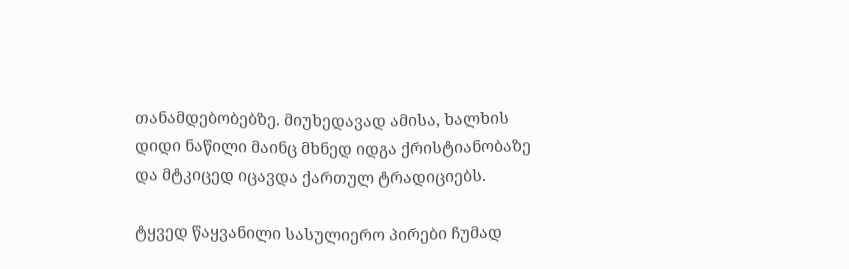თანამდებობებზე. მიუხედავად ამისა, ხალხის დიდი ნაწილი მაინც მხნედ იდგა ქრისტიანობაზე და მტკიცედ იცავდა ქართულ ტრადიციებს.

ტყვედ წაყვანილი სასულიერო პირები ჩუმად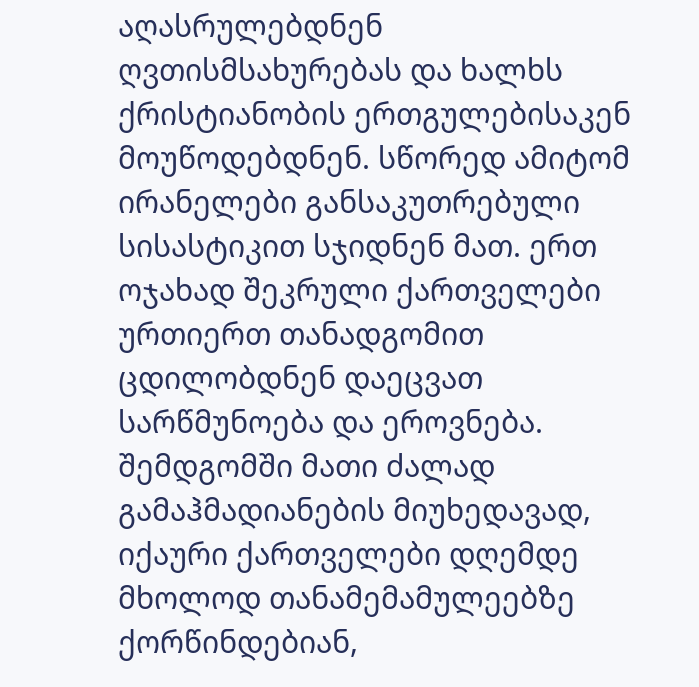აღასრულებდნენ ღვთისმსახურებას და ხალხს ქრისტიანობის ერთგულებისაკენ მოუწოდებდნენ. სწორედ ამიტომ ირანელები განსაკუთრებული სისასტიკით სჯიდნენ მათ. ერთ ოჯახად შეკრული ქართველები ურთიერთ თანადგომით ცდილობდნენ დაეცვათ სარწმუნოება და ეროვნება. შემდგომში მათი ძალად გამაჰმადიანების მიუხედავად, იქაური ქართველები დღემდე მხოლოდ თანამემამულეებზე ქორწინდებიან,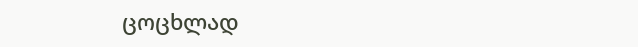ცოცხლად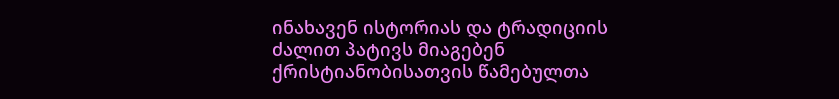ინახავენ ისტორიას და ტრადიციის ძალით პატივს მიაგებენ ქრისტიანობისათვის წამებულთა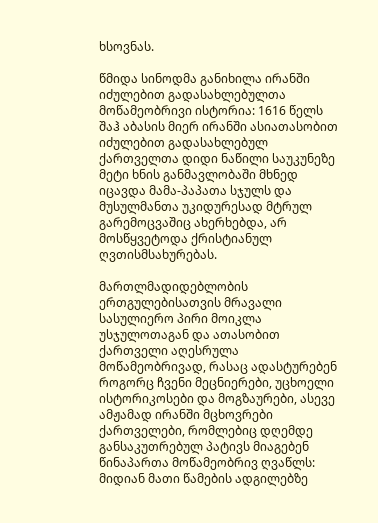ხსოვნას.

წმიდა სინოდმა განიხილა ირანში იძულებით გადასახლებულთა მოწამეობრივი ისტორია: 1616 წელს შაჰ აბასის მიერ ირანში ასიათასობით იძულებით გადასახლებულ ქართველთა დიდი ნაწილი საუკუნეზე მეტი ხნის განმავლობაში მხნედ იცავდა მამა-პაპათა სჯულს და მუსულმანთა უკიდურესად მტრულ გარემოცვაშიც ახერხებდა, არ მოსწყვეტოდა ქრისტიანულ ღვთისმსახურებას.

მართლმადიდებლობის ერთგულებისათვის მრავალი სასულიერო პირი მოიკლა უსჯულოთაგან და ათასობით ქართველი აღესრულა მოწამეობრივად, რასაც ადასტურებენ როგორც ჩვენი მეცნიერები, უცხოელი ისტორიკოსები და მოგზაურები, ასევე ამჟამად ირანში მცხოვრები ქართველები, რომლებიც დღემდე განსაკუთრებულ პატივს მიაგებენ წინაპართა მოწამეობრივ ღვაწლს: მიდიან მათი წამების ადგილებზე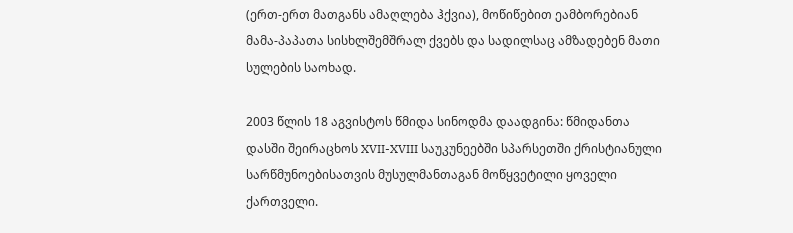(ერთ-ერთ მათგანს ამაღლება ჰქვია), მოწიწებით ეამბორებიან მამა-პაპათა სისხლშემშრალ ქვებს და სადილსაც ამზადებენ მათი სულების საოხად.

2003 წლის 18 აგვისტოს წმიდა სინოდმა დაადგინა: წმიდანთა დასში შეირაცხოს XVII-XVIII საუკუნეებში სპარსეთში ქრისტიანული სარწმუნოებისათვის მუსულმანთაგან მოწყვეტილი ყოველი ქართველი.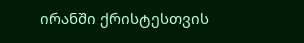ირანში ქრისტესთვის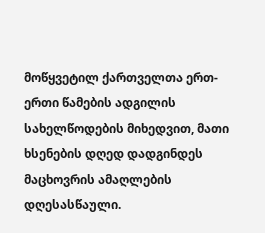მოწყვეტილ ქართველთა ერთ-ერთი წამების ადგილის სახელწოდების მიხედვით, მათი ხსენების დღედ დადგინდეს მაცხოვრის ამაღლების დღესასწაული.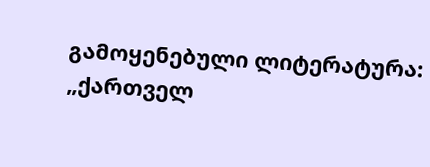გამოყენებული ლიტერატურა:
„ქართველ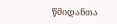წმიდანთა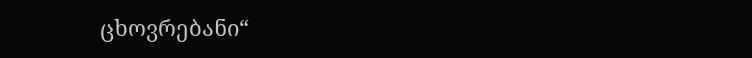ცხოვრებანი“